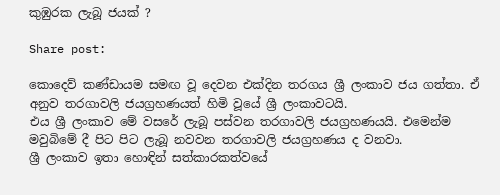කුඹුරක ලැබූ ජයක් ?

Share post:

කොදෙව් කණ්ඩායම සමඟ වූ දෙවන එක්දින තරගය ශ්‍රී ලංකාව ජය ගත්තා. ඒ අනුව තරගාවලි ජයග්‍රහණයත් හිමි වූයේ ශ්‍රී ලංකාවටයි.
එය ශ්‍රී ලංකාව මේ වසරේ ලැබූ පස්වන තරගාවලි ජයග්‍රහණයයි. එමෙන්ම මවුබිමේ දී පිට පිට ලැබූ නවවන තරගාවලි ජයග්‍රහණය ද වනවා.
ශ්‍රී ලංකාව ඉතා හොඳින් සත්කාරකත්වයේ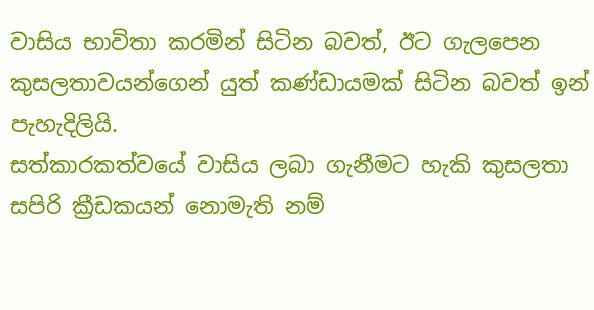වාසිය භාවිතා කරමින් සිටින බවත්, ඊට ගැලපෙන කුසලතාවයන්ගෙන් යුත් කණ්ඩායමක් සිටින බවත් ඉන් පැහැදිලියි.
සත්කාරකත්වයේ වාසිය ලබා ගැනීමට හැකි කුසලතා සපිරි ක්‍රීඩකයන් නොමැති නම්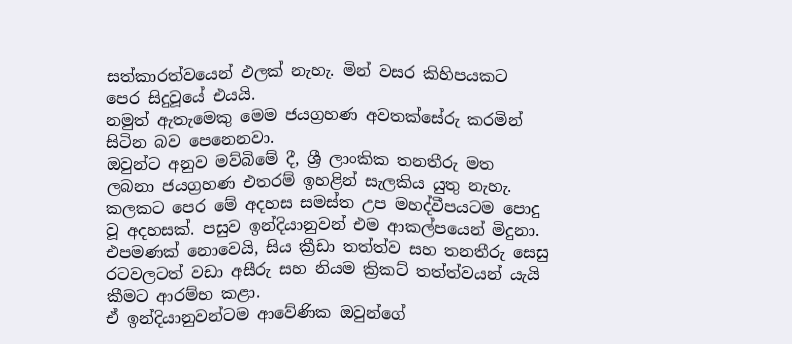සත්කාරත්වයෙන් ඵලක් නැහැ. මින් වසර කිහිපයකට පෙර සිදුවූයේ එයයි.
නමුත් ඇතැමෙකු මෙම ජයග්‍රහණ අවතක්සේරු කරමින් සිටින බව පෙනෙනවා.
ඔවුන්ට අනුව මව්බිමේ දී, ශ්‍රී ලාංකික තනතීරු මත ලබනා ජයග්‍රහණ එතරම් ඉහළින් සැලකිය යුතු නැහැ.
කලකට පෙර මේ අදහස සමස්ත උප මහද්වීපයටම පොදු වූ අදහසක්. පසුව ඉන්දියානුවන් එම ආකල්පයෙන් මිදුනා.
එපමණක් නොවෙයි, සිය ක්‍රීඩා තත්ත්ව සහ තනතීරු සෙසු රටවලටත් වඩා අසීරු සහ නියම ක්‍රිකට් තත්ත්වයන් යැයි කීමට ආරම්භ කළා.
ඒ ඉන්දියානුවන්ටම ආවේණික ඔවුන්ගේ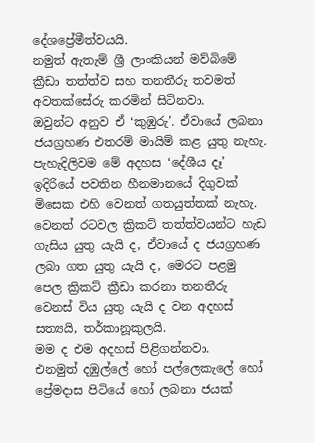දේශප්‍රේමීත්වයයි.
නමුත් ඇතැම් ශ්‍රී ලාංකියන් මව්බිමේ ක්‍රීඩා තත්ත්ව සහ තනතීරු තවමත් අවතක්සේරු කරමින් සිටිනවා.
ඔවුන්ට අනුව ඒ ‘කුඹුරු’. ඒවායේ ලබනා ජයග්‍රහණ එතරම් මායිම් කළ යුතු නැහැ.
පැහැදිලිවම මේ අදහස ‘දේශීය දෑ’ ඉදිරියේ පවතින හීනමානයේ දිගුවක් මිසෙක එහි වෙනත් ගතයුත්තක් නැහැ.
වෙනත් රටවල ක්‍රිකට් තත්ත්වයන්ට හැඩ ගැසිය යුතු යැයි ද, ඒවායේ ද ජයග්‍රහණ ලබා ගත යුතු යැයි ද, මෙරට පළමු පෙල ක්‍රිකට් ක්‍රීඩා කරනා තනතීරු වෙනස් විය යුතු යැයි ද වන අදහස් සත්‍යයි, තර්කානූකුලයි.
මම ද එම අදහස් පිළිගන්නවා.
එනමුත් දඹුල්ලේ හෝ පල්ලෙකැලේ හෝ ප්‍රේමදාස පිටියේ හෝ ලබනා ජයක්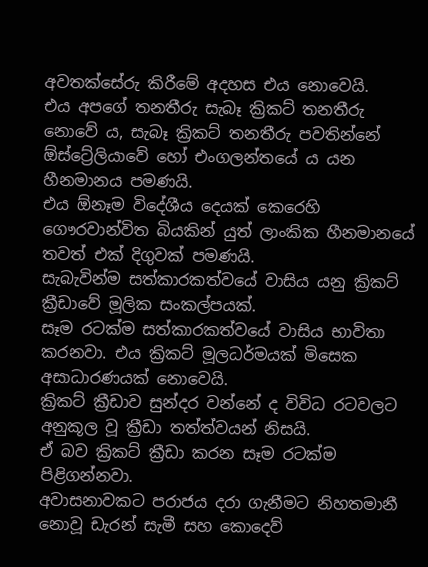අවතක්සේරු කිරීමේ අදහස එය නොවෙයි.
එය අපගේ තනතීරු සැබෑ ක්‍රිකට් තනතීරු නොවේ ය, සැබෑ ක්‍රිකට් තනතීරු පවතින්නේ ඕස්ට්‍රේලියාවේ හෝ එංගලන්තයේ ය යන හීනමානය පමණයි.
එය ඕනෑම විදේශීය දෙයක් කෙරෙහි ගෞරවාන්විත බියකින් යුත් ලාංකික හීනමානයේ තවත් එක් දිගුවක් පමණයි.
සැබැවින්ම සත්කාරකත්වයේ වාසිය යනු ක්‍රිකට් ක්‍රීඩාවේ මූලික සංකල්පයක්.
සෑම රටක්ම සත්කාරකත්වයේ වාසිය භාවිතා කරනවා. එය ක්‍රිකට් මූලධර්මයක් මිසෙක අසාධාරණයක් නොවෙයි.
ක්‍රිකට් ක්‍රීඩාව සුන්දර වන්නේ ද විවිධ රටවලට අනුකූල වූ ක්‍රීඩා තත්ත්වයන් නිසයි.
ඒ බව ක්‍රිකට් ක්‍රීඩා කරන සෑම රටක්ම පිළිගන්නවා.
අවාසනාවකට පරාජය දරා ගැනීමට නිහතමානී නොවූ ඩැරන් සැමී සහ කොදෙව්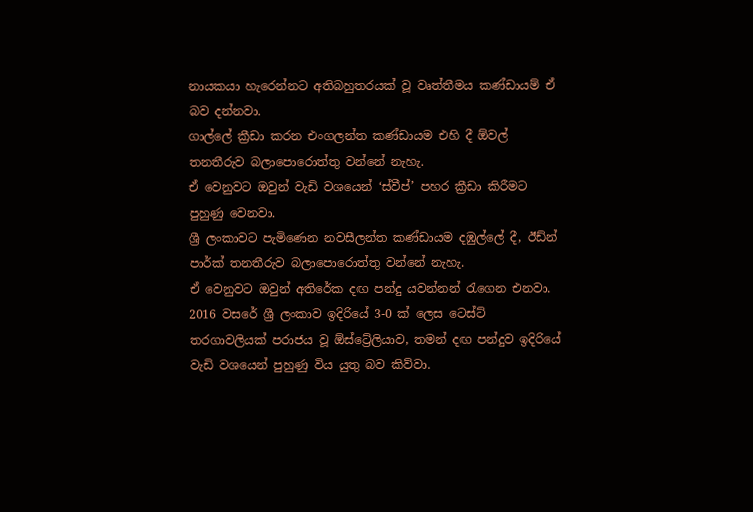නායකයා හැරෙන්නට අතිබහුතරයක් වූ වෘත්තීමය කණ්ඩායම් ඒ බව දන්නවා.
ගාල්ලේ ක්‍රීඩා කරන එංගලන්ත කණ්ඩායම එහි දී ඕවල් තනතීරුව බලාපොරොත්තු වන්නේ නැහැ.
ඒ වෙනුවට ඔවුන් වැඩි වශයෙන් ‘ස්වීප්’ පහර ක්‍රීඩා කිරීමට පුහුණු වෙනවා.
ශ්‍රී ලංකාවට පැමිණෙන නවසීලන්ත කණ්ඩායම දඹුල්ලේ දී, ඊඩ්න් පාර්ක් තනතීරුව බලාපොරොත්තු වන්නේ නැහැ.
ඒ වෙනුවට ඔවුන් අතිරේක දඟ පන්දු යවන්නන් රැගෙන එනවා.
2016 වසරේ ශ්‍රී ලංකාව ඉදිරියේ 3-0 ක් ලෙස ටෙස්ට් තරගාවලියක් පරාජය වූ ඕස්ට්‍රේලියාව, තමන් දඟ පන්දුව ඉදිරියේ වැඩි වශයෙන් පුහුණු විය යුතු බව කිව්වා.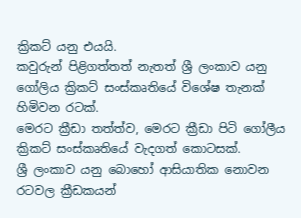ක්‍රිකට් යනු එයයි.
කවුරුන් පිළිගත්තත් නැතත් ශ්‍රී ලංකාව යනු ගෝලිය ක්‍රිකට් සංස්කෘතියේ විශේෂ තැනක් හිමිවන රටක්.
මෙරට ක්‍රීඩා තත්ත්ව, මෙරට ක්‍රීඩා පිටි ගෝලීය ක්‍රිකට් සංස්කෘතියේ වැදගත් කොටසක්.
ශ්‍රී ලංකාව යනු බොහෝ ආසියාතික නොවන රටවල ක්‍රීඩකයන්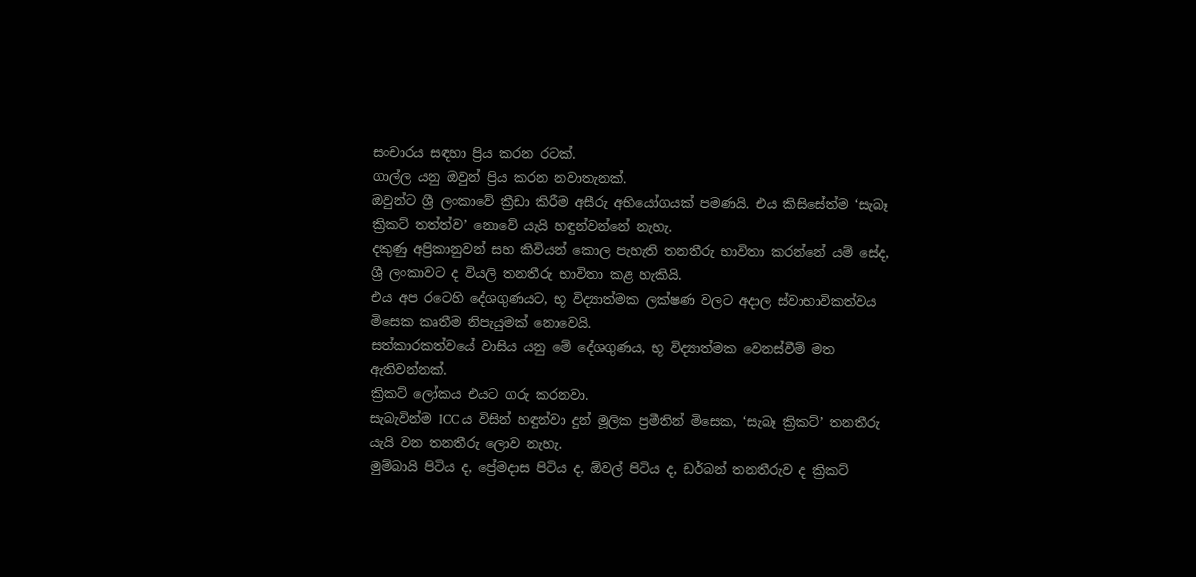සංචාරය සඳහා ප්‍රිය කරන රටක්.
ගාල්ල යනු ඔවුන් ප්‍රිය කරන නවාතැනක්.
ඔවුන්ට ශ්‍රී ලංකාවේ ක්‍රීඩා කිරීම අසීරු අභියෝගයක් පමණයි. එය කිසිසේත්ම ‘සැබෑ ක්‍රිකට් තත්ත්ව’ නොවේ යැයි හඳුන්වන්නේ නැහැ.
දකුණු අප්‍රිකානුවන් සහ කිවියන් කොල පැහැති තනතීරු භාවිතා කරන්නේ යම් සේද, ශ්‍රී ලංකාවට ද වියලි තනතීරු භාවිතා කළ හැකියි.
එය අප රටෙහි දේශගුණයට, භූ විද්‍යාත්මක ලක්ෂණ වලට අදාල ස්වාභාවිකත්වය මිසෙක කෘතීම නිපැයුමක් නොවෙයි.
සත්කාරකත්වයේ වාසිය යනු මේ දේශගුණය, භූ විද්‍යාත්මක වෙනස්වීම් මත ඇතිවන්නක්.
ක්‍රිකට් ලෝකය එයට ගරු කරනවා.
සැබැවින්ම ICC ය විසින් හඳුන්වා දුන් මූලික ප්‍රමීතින් මිසෙක, ‘සැබෑ ක්‍රිකට්’ තනතීරු යැයි වන තනතීරු ලොව නැහැ.
මුම්බායි පිටිය ද, ප්‍රේමදාස පිටිය ද, ඕවල් පිටිය ද, ඩර්බන් තනතීරුව ද ක්‍රිකට්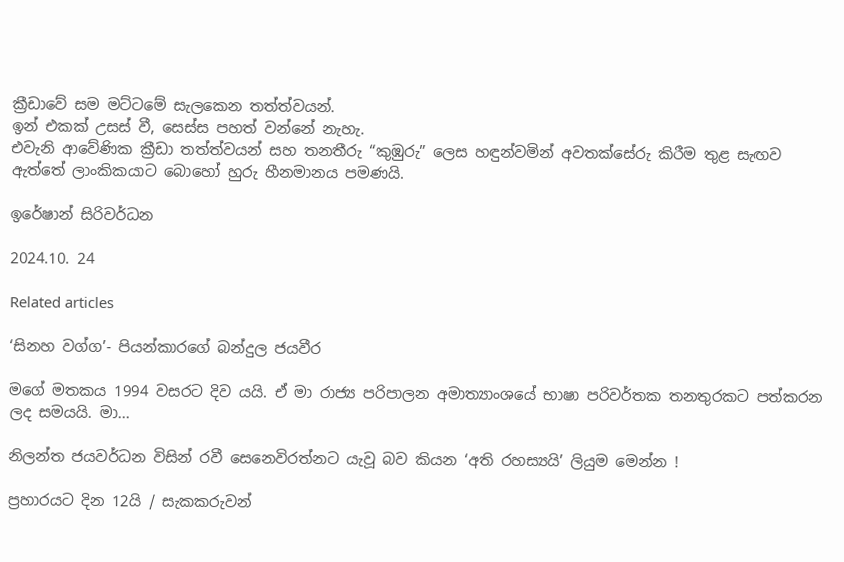ක්‍රීඩාවේ සම මට්ටමේ සැලකෙන තත්ත්වයන්.
ඉන් එකක් උසස් වී, සෙස්ස පහත් වන්නේ නැහැ.
එවැනි ආවේණික ක්‍රීඩා තත්ත්වයන් සහ තනතීරු “කුඹුරු” ලෙස හඳුන්වමින් අවතක්සේරු කිරීම තුළ සැඟව ඇත්තේ ලාංකිකයාට බොහෝ හුරු හීනමානය පමණයි.

ඉරේෂාන් සිරිවර්ධන

2024.10. 24

Related articles

‘සිනහ වග්ග’- පියන්කාරගේ බන්දුල ජයවීර

මගේ මතකය 1994 වසරට දිව යයි. ඒ මා රාජ්‍ය පරිපාලන අමාත්‍යාංශයේ භාෂා පරිවර්තක තනතුරකට පත්කරන ලද සමයයි. මා...

නිලන්ත ජයවර්ධන විසින් රවී සෙනෙවිරත්නට යැවූ බව කියන ‘අති රහස්‍යයි’ ලියුම මෙන්න !

ප්‍රහාරයට දින 12යි / සැකකරුවන්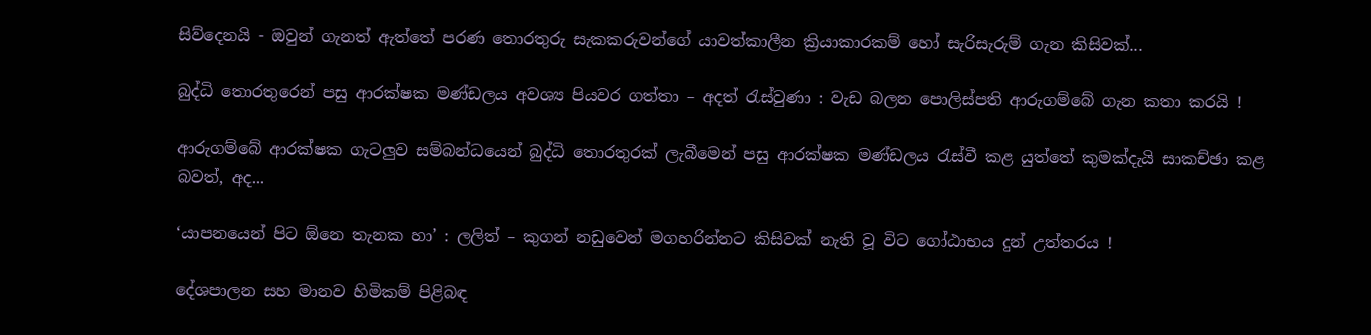සිව්දෙනයි - ඔවුන් ගැනත් ඇත්තේ පරණ තොරතුරු සැකකරුවන්ගේ යාවත්කාලීන ක්‍රියාකාරකම් හෝ සැරිසැරුම් ගැන කිසිවක්...

බුද්ධි තොරතුරෙන් පසු ආරක්ෂක මණ්ඩලය අවශ්‍ය පියවර ගත්තා – අදත් රැස්වුණා : වැඩ බලන පොලිස්පති ආරුගම්බේ ගැන කතා කරයි !

ආරුගම්බේ ආරක්ෂක ගැටලුව සම්බන්ධයෙන් බුද්ධි තොරතුරක් ලැබීමෙන් පසු ආරක්ෂක මණ්ඩලය රැස්වී කළ යුත්තේ කුමක්දැයි සාකච්ඡා කළ බවත්, අද...

‘යාපනයෙන් පිට ඕනෙ තැනක හා’ : ලලිත් – කුගන් නඩුවෙන් මගහරින්නට කිසිවක් නැති වූ විට ගෝඨාභය දුන් උත්තරය !

දේශපාලන සහ මානව හිමිකම් පිළිබඳ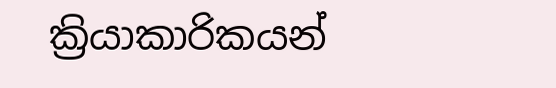ක්‍රියාකාරිකයන්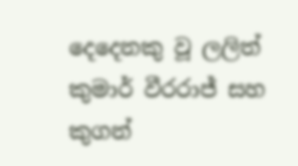දෙදෙනකු වූ ලලිත් කුමාර් වීරරාජ් සහ කුගන්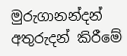මුරුගානන්දන් අතුරුදන් කිරීමේ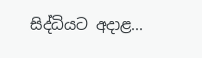සිද්ධියට අදාළ...